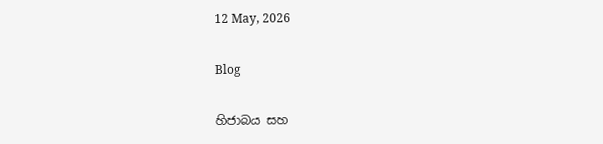12 May, 2026

Blog

හිජාබය සහ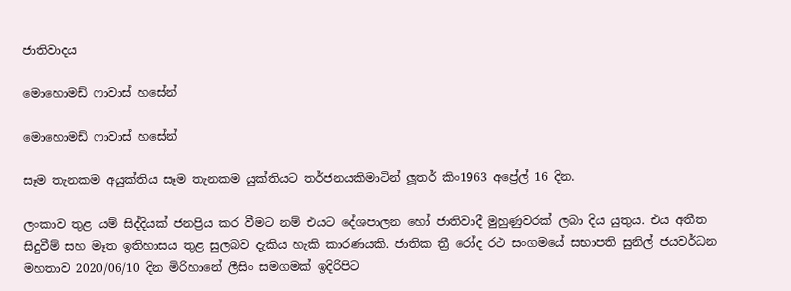ජාතිවාදය

මොහොමඩ් ෆාවාස් හසේන්

මොහොමඩ් ෆාවාස් හසේන්

සෑම තැනකම අයුක්තිය සෑම තැනකම යුක්තියට තර්ජනයකිමාටින් ලූතර් කිං1963 අප්‍රේල් 16 දින.

ලංකාව තුළ යම් සිද්දියක් ජනප්‍රිය කර වීමට නම් එයට දේශපාලන හෝ ජාතිවාදී මුහුණුවරක් ලබා දිය යුතුය. එය අතීත සිදුවීම් සහ මෑත ඉතිහාසය තුළ සුලබව දැකිය හැකි කාරණයකි. ජාතික ත්‍රී රෝද රථ සංගමයේ සභාපති සුනිල් ජයවර්ධන මහතාව 2020/06/10 දින මිරිහානේ ලීසිං සමගමක් ඉදිරිපිට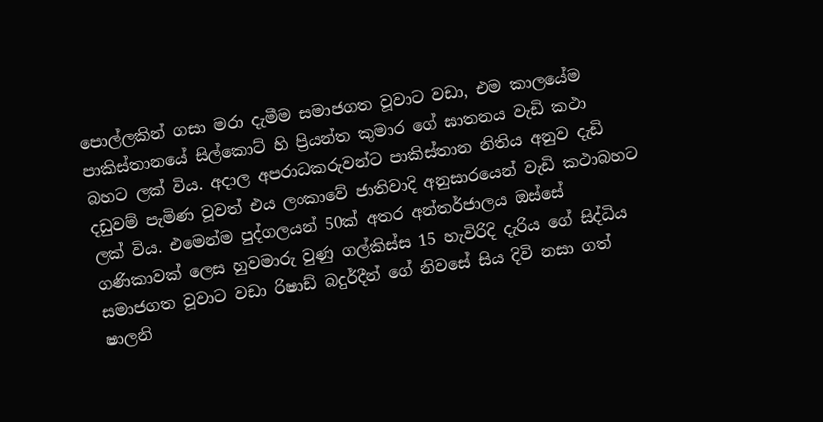පොල්ලකින් ගසා මරා දැමීම සමාජගත වූවාට වඩා, එම කාලයේම පාකිස්තානයේ සිල්කොට් හි ප්‍රියන්ත කුමාර ගේ ඝාතනය වැඩි කථා බහට ලක් විය. අදාල අපරාධකරුවන්ට පාකිස්තාන නිතිය අනුව දැඩි දඩුවම් පැමිණ වූවත් එය ලංකාවේ ජාතිවාදි අනුසාරයෙන් වැඩි කථාබහට ලක් විය. එමෙන්ම පුද්ගලයන් 50ක් අතර අන්තර්ජාලය ඔස්සේ ගණිකාවක් ලෙස හුවමාරු වුණු ගල්කිස්ස 15 හැවිරිදි දැරිය ගේ සිද්ධිය සමාජගත වූවාට වඩා රිෂාඩ් බදුර්දීන් ගේ නිවසේ සිය දිවි නසා ගත් ෂාලනි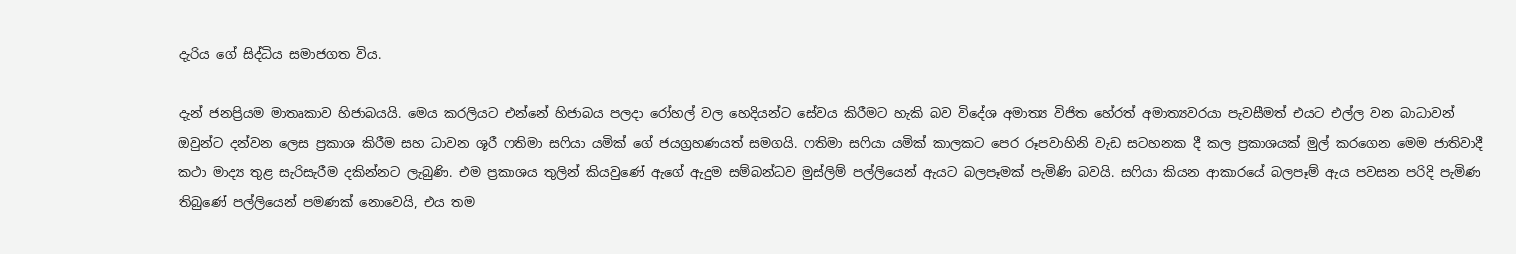දැරිය ගේ සිද්ධිය සමාජගත විය.

දැන් ජනප්‍රියම මාතෘකාව හිජාබයයි. මෙය කරලියට එන්නේ හිජාබය පලදා රෝහල් වල හෙදියන්ට සේවය කිරීමට හැකි බව විදේශ අමාත්‍ය විජිත හේරත් අමාත්‍යවරයා පැවසීමත් එයට එල්ල වන බාධාවන්  ඔවුන්ට දන්වන ලෙස ප්‍රකාශ කිරීම සහ ධාවන ශූරී ෆතිමා සෆියා යමික් ගේ ජයග්‍රහණයත් සමගයි. ෆතිමා සෆියා යමික් කාලකට පෙර රූපවාහිනි වැඩ සටහනක දී කල ප්‍රකාශයක් මුල් කරගෙන මෙම ජාතිවාදී කථා මාද්‍ය තුළ සැරිසැරීම දකින්නට ලැබුණි. එම ප්‍රකාශය තුලින් කියවුණේ ඇගේ ඇදුම සම්බන්ධව මුස්ලිම් පල්ලියෙන් ඇයට බලපෑමක් පැමිණි බවයි. සෆියා කියන ආකාරයේ බලපෑම් ඇය පවසන පරිදි පැමිණ තිබුණේ පල්ලියෙන් පමණක් නොවෙයි, එය තම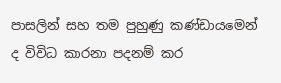පාසලින් සහ තම පුහුණු කණ්ඩායමෙන් ද විවිධ කාරනා පදනම් කර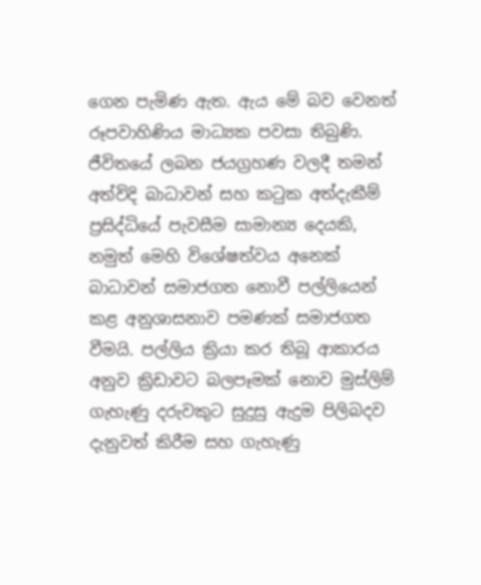ගෙන පැමිණ ඇත. ඇය මේ බව වෙනත් රූපවාහිණිය මාධ්‍යක පවසා තිබුණි. ජීවිතයේ ලබන ජයග්‍රහණ වලදී තමන් අත්විදි බාධාවන් සහ කටුක අත්දැකීම් ප්‍රසිද්ධියේ පැවසීම සාමාන්‍ය දෙයකි, නමුත් මෙහි විශේෂත්වය අනෙක් බාධාවන් සමාජගත නොවී පල්ලියෙන් කළ අනුශාසනාව පමණක් සමාජගත වීමයි. පල්ලිය ක්‍රියා කර තිබූ ආකාරය අනුව ක්‍රිඩාවට බලපෑමක් නොව මුස්ලිම් ගැහැණු දරුවකුට සුදුසු ඇදුම පිලිබදව දැනුවත් කිරීම සහ ගැහැණු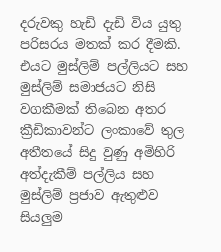දරුවකු හැඩි දැඩි විය යුතු පරිසරය මතක් කර දීමකි. එයට මුස්ලිම් පල්ලියට සහ මුස්ලිම් සමාජයට නිසි වගකීමක් තිබෙන අතර ක්‍රීඩිකාවන්ට ලංකාවේ තුල අතීතයේ සිදු වුණු අමිහිරි අත්දැකීම් පල්ලිය සහ මුස්ලිම් ප්‍රජාව ඇතුළුව සියලුම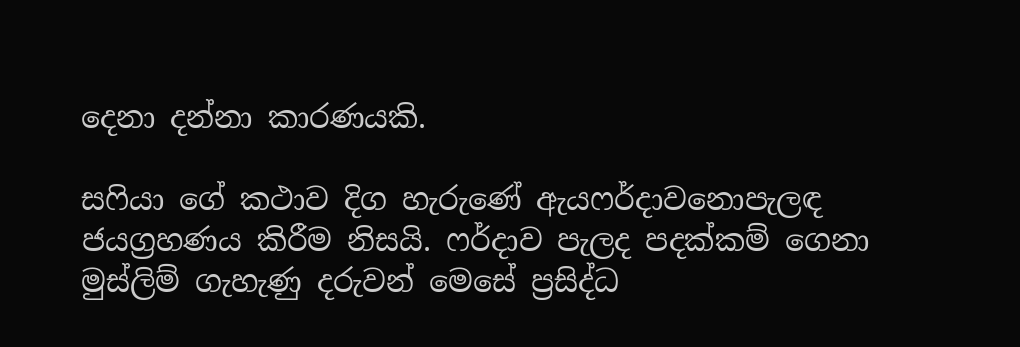දෙනා දන්නා කාරණයකි.

සෆියා ගේ කථාව දිග හැරුණේ ඇයෆර්දාවනොපැලඳ ජයග්‍රහණය කිරීම නිසයි. ෆර්දාව පැලද පදක්කම් ගෙනා මුස්ලිම් ගැහැණු දරුවන් මෙසේ ප්‍රසිද්ධ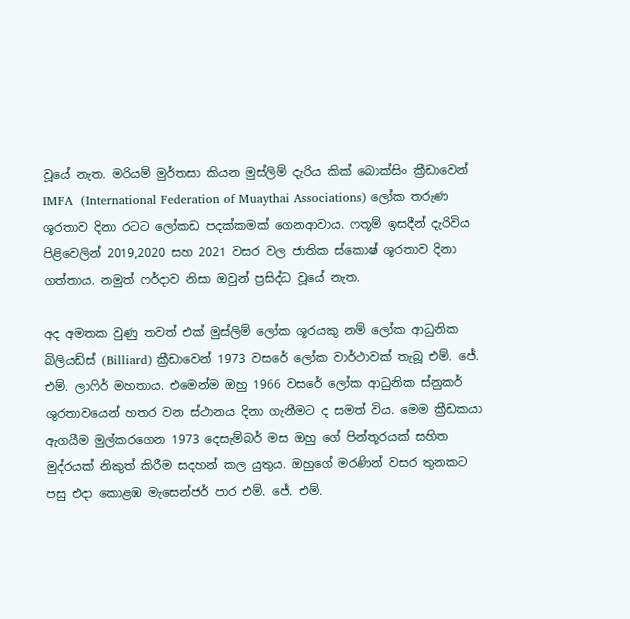වූයේ නැත. මරියම් මුර්තසා කියන මුස්ලිම් දැරිය කික් බොක්සිං ක්‍රීඩාවෙන් IMFA  (International Federation of Muaythai Associations) ලෝක තරුණ ශූරතාව දිනා රටට ලෝකඩ පදක්කමක් ගෙනආවාය. ෆතූම් ඉසදීන් දැරිවිය පිළිවෙලින් 2019,2020 සහ 2021 වසර වල ජාතික ස්කොෂ් ශූරතාව දිනා ගත්තාය. නමුත් ෆර්දාව නිසා ඔවුන් ප්‍රසිද්ධ වූයේ නැත.

අද අමතක වුණු තවත් එක් මුස්ලිම් ලෝක ශූරයකු නම් ලෝක ආධුනික බිලියඩ්ස් (Billiard) ක්‍රීඩාවෙන් 1973 වසරේ ලෝක වාර්ථාවක් තැබූ එම්. ජේ. එම්. ලාෆිර් මහතාය. එමෙන්ම ඔහු 1966 වසරේ ලෝක ආධුනික ස්නුකර් ශුරතාවයෙන් හතර වන ස්ථානය දිනා ගැනීමට ද සමත් විය. මෙම ක්‍රීඩකයා ඇගයීම මුල්කරගෙන 1973 දෙසැම්බර් මස ඔහු ගේ පින්තූරයක් සහිත මුද්රයක් නිකුත් කිරීම සදහන් කල යුතුය. ඔහුගේ මරණින් වසර තුනකට පසු එදා කොළඹ මැසෙන්ජර් පාර එම්. ජේ. එම්.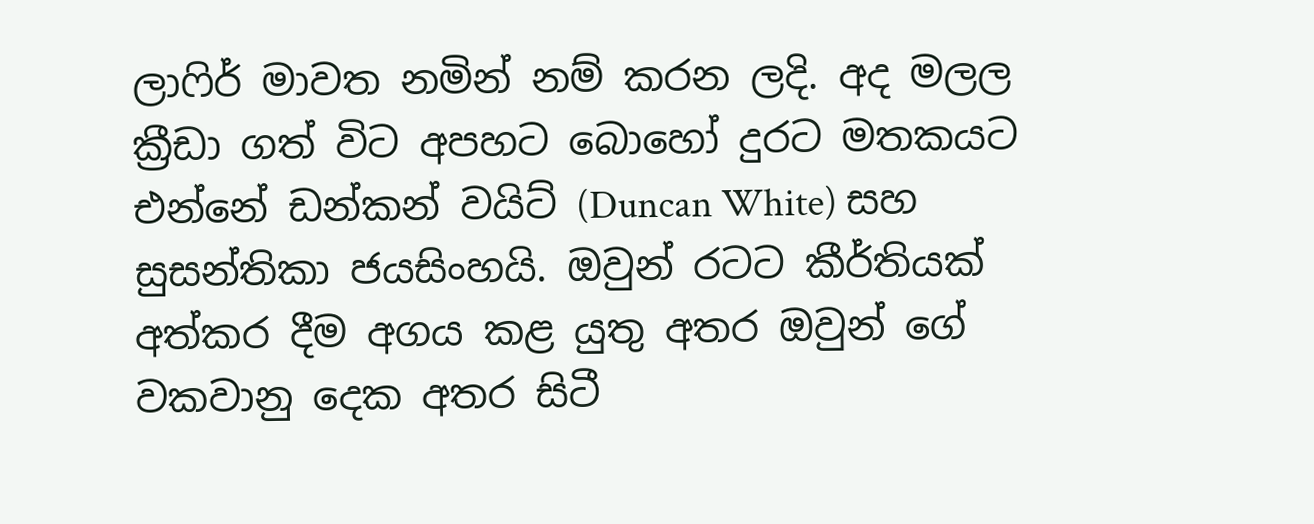ලාෆිර් මාවත නමින් නම් කරන ලදි. අද මලල ක්‍රීඩා ගත් විට අපහට බොහෝ දුරට මතකයට එන්නේ ඩන්කන් වයිට් (Duncan White) සහ සුසන්තිකා ජයසිංහයි. ඔවුන් රටට කීර්තියක් අත්කර දීම අගය කළ යුතු අතර ඔවුන් ගේ වකවානු දෙක අතර සිටී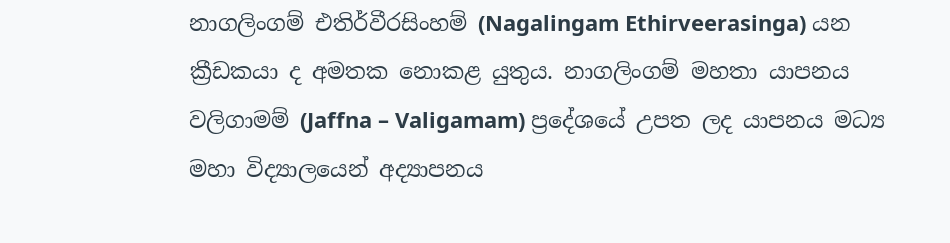නාගලිංගම් එතිර්වීරසිංහම් (Nagalingam Ethirveerasinga) යන ක්‍රීඩකයා ද අමතක නොකළ යුතුය. නාගලිංගම් මහතා යාපනය වලිගාමම් (Jaffna – Valigamam) ප්‍රදේශයේ උපත ලද යාපනය මධ්‍ය මහා විද්‍යාලයෙන් අද්‍යාපනය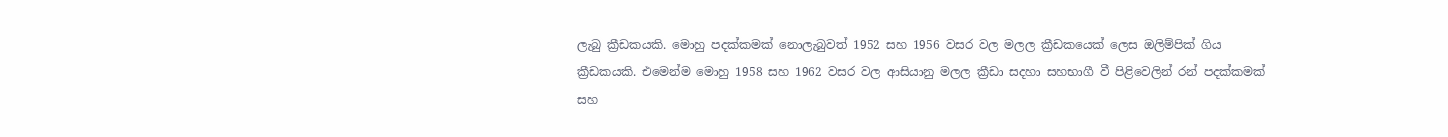ලැබු ක්‍රීඩකයකි. මොහු පදක්කමක් නොලැබුවත් 1952 සහ 1956 වසර වල මලල ක්‍රීඩකයෙක් ලෙස ඔලිම්පික් ගිය ක්‍රීඩකයකි. එමෙන්ම මොහු 1958 සහ 1962 වසර වල ආසියානු මලල ක්‍රීඩා සදහා සහභාගී වී පිළිවෙලින් රන් පදක්කමක් සහ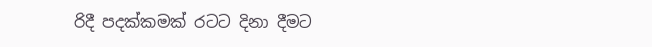රිදී පදක්කමක් රටට දිනා දීමට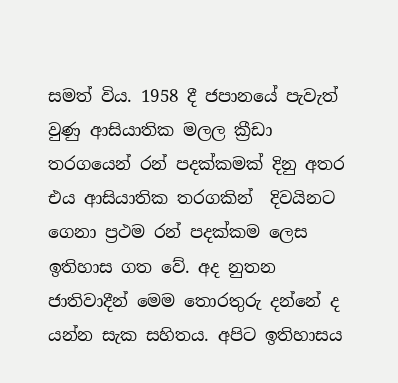සමත් විය. 1958 දී ජපානයේ පැවැත් වුණු ආසියාතික මලල ක්‍රීඩා තරගයෙන් රන් පදක්කමක් දිනු අතර එය ආසියාතික තරගකින්  දිවයිනට ගෙනා ප්‍රථම රන් පදක්කම ලෙස ඉතිහාස ගත වේ. අද නුතන ජාතිවාදීන් මෙම තොරතුරු දන්නේ ද යන්න සැක සහිතය. අපිට ඉතිහාසය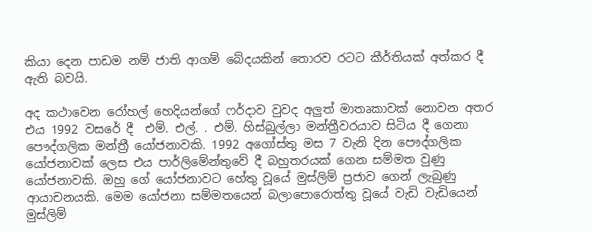කියා දෙන පාඩම නම් ජාති ආගම් බේදයකින් තොරව රටට කීර්තියක් අත්කර දී ඇති බවයි.

අද කථාවෙන රෝහල් හෙදියන්ගේ ෆර්දාව වුවද අලුත් මාතෘකාවක් නොවන අතර එය 1992 වසරේ දී  එම්. එල්. . එම්. හිස්බුල්ලා මන්ත්‍රීවරයාව සිටිය දී ගෙනා පෞද්ගලික මන්ත්‍රී යෝජනාවකි. 1992 අගෝස්තු මස 7 වැනි දින පෞද්ගලික යෝජනාවක් ලෙස එය පාර්ලිමේන්තුවේ දී බහුතරයක් ගෙන සම්මත වුණු යෝජනාවකි. ඔහු ගේ යෝජනාවට හේතු වූයේ මුස්ලිම් ප්‍රජාව ගෙන් ලැබුණු ආයාචනයකි. මෙම යෝජනා සම්මතයෙන් බලාපොරොත්තු වූයේ වැඩි වැඩියෙන් මුස්ලිම්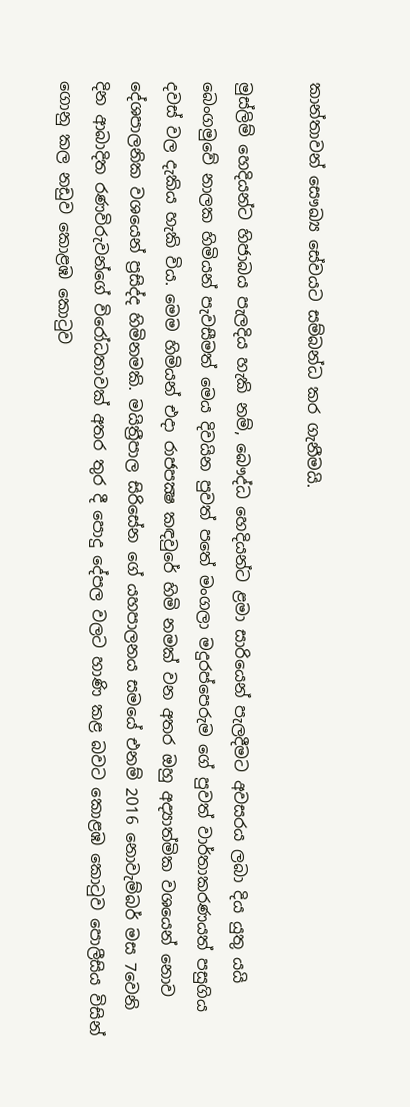කාන්තාවන් සෞඛ්‍ය සේවයට සම්බන්ධ කර ගැනීමයි.

මුස්ලිම් හෙදියන්ට හිජාබය පැලදිය හැකි නම්, බෞද්ධ හෙදියන්ට ළමා සාරියෙන් පැලදීමට අවසරය ලබා දිය යුතු යයි බෙංගමුවේ නාලක හිමියන් පැවසීමත් මෙය දිවයින පුවත් පතේ මංගලා මදුරප්පෙරුම ගේ පුවත් වාර්තාකරණයත් පසුගිය දවස් වල දැකිය හැකි විය. මෙම හිමියන් එදා රාජපක්‍ෂ කඳවුරේ හිමි නමක් වන අතර ඔහු අද්‍යාත්මික වශයෙන් නොව දේශපාලනික වශයෙන් ප්‍රසිද්ද හිමිනමකි. මයිත්‍රීපාල සිරිසේන ගේ යහපාලනය සමයේ එනම් 2016 නොවැම්බර් මස 7වෙනි දින ආබාදිත රණවිරුවන්ගේ විරෝධතාවක් අතර තුර දී පොදු දේපල වලට හාණි කළ බවට කොළඹ කොටුව පොලීසිය විසින් ගොනු කල නඩුව කොළඹ කොටුව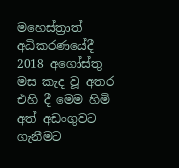මහෙස්ත්‍රාත් අධිකරණයේදී 2018 අගෝස්තු මස කැද වූ අතර එහි දී මෙම හිමි අත් අඩංගුවට ගැනීමට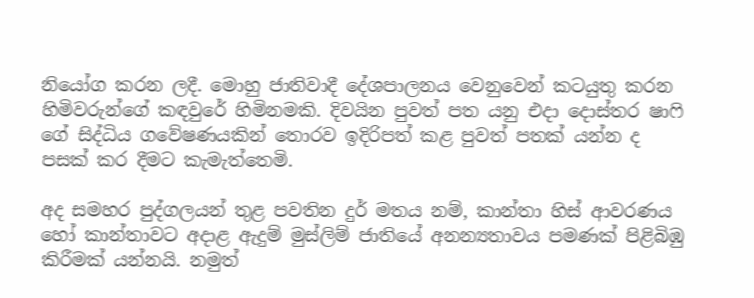නියෝග කරන ලදී. මොහු ජාතිවාදී දේශපාලනය වෙනුවෙන් කටයුතු කරන හිමිවරුන්ගේ කඳවුරේ හිමිනමකි. දිවයින පුවත් පත යනු එදා දොස්තර ෂාෆි ගේ සිද්ධිය ගවේෂණයකින් තොරව ඉදිරිපත් කළ පුවත් පතක් යන්න ද පසක් කර දීමට කැමැත්තෙමි.

අද සමහර පුද්ගලයන් තුළ පවතින දුර් මතය නම්, කාන්තා හිස් ආවරණය හෝ කාන්තාවට අදාළ ඇදුම් මුස්ලිම් ජාතියේ අනන්‍යතාවය පමණක් පිළිබිඹු කිරීමක් යන්නයි. නමුත්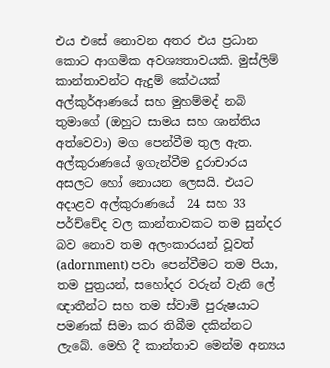එය එසේ නොවන අතර එය ප්‍රධාන කොට ආගමික අවශ්‍යතාවයකි. මුස්ලිම් කාන්තාවන්ට ඇදුම් කේථයක් අල්කුර්ආණයේ සහ මුහම්මද් නබි තුමාගේ (ඔහුට සාමය සහ ශාන්තිය අත්වෙවා) මග පෙන්වීම තුල ඇත. අල්කුරාණයේ ඉගැන්වීම දුරාචාරය අසලට හෝ නොයන ලෙසයි. එයට අදාළව අල්කුරාණයේ  24 සහ 33 පර්ච්චේද වල කාන්තාවකට තම සුන්දර බව නොව තම අලංකාරයන් වූවත් (adornment) පවා පෙන්වීමට තම පියා, තම පුත්‍රයන්, සහෝදර වරුන් වැනි ලේ ඥාතීන්ට සහ තම ස්වාමි පුරුෂයාට පමණක් සිමා කර තිබීම දකින්නට ලැබේ. මෙහි දී කාන්තාව මෙන්ම අන්‍යය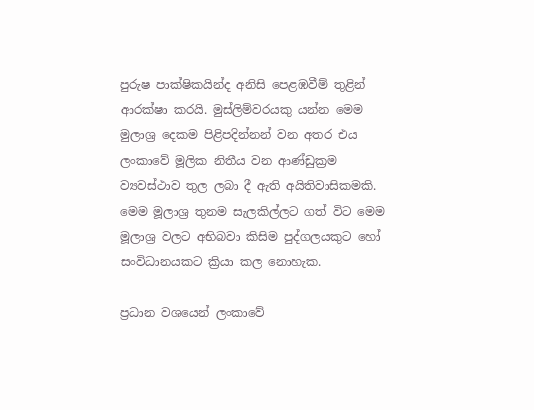පුරුෂ පාක්ෂිකයින්ද අනිසි පෙළඹවීම් තුළින් ආරක්ෂා කරයි. මුස්ලිම්වරයකු යන්න මෙම මුලාශ්‍ර දෙකම පිළිපදින්නන් වන අතර එය ලංකාවේ මූලික නිතීය වන ආණ්ඩුක්‍රම ව්‍යවස්ථාව තුල ලබා දී ඇති අයිතිවාසිකමකි. මෙම මූලාශ්‍ර තුනම සැලකිල්ලට ගත් විට මෙම මූලාශ්‍ර වලට අභිබවා කිසිම පුද්ගලයකුට හෝ සංවිධානයකට ක්‍රියා කල නොහැක.

ප්‍රධාන වශයෙන් ලංකාවේ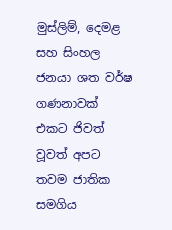මුස්ලිම්, දෙමළ සහ සිංහල ජනයා ශත වර්ෂ ගණනාවක් එකට ජිවත් වූවත් අපට තවම ජාතික සමගිය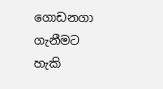ගොඩනගා ගැනීමට හැකි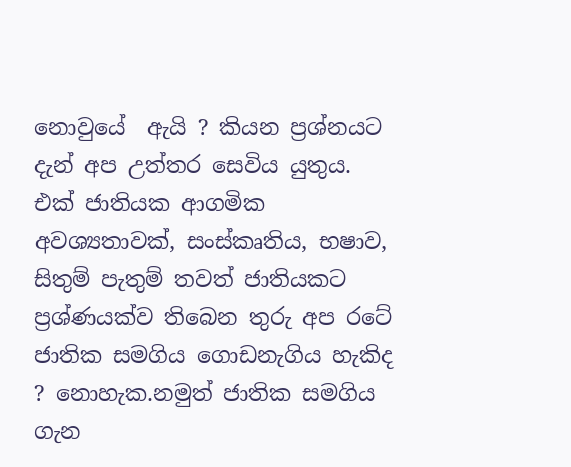නොවුයේ  ඇයි ? කියන ප්‍රශ්නයට දැන් අප උත්තර සෙවිය යුතුය. එක් ජාතියක ආගමික අවශ්‍යතාවක්, සංස්කෘතිය, භෂාව, සිතුම් පැතුම් තවත් ජාතියකට ප්‍රශ්ණයක්ව තිබෙන තුරු අප රටේ ජාතික සමගිය ගොඩනැගිය හැකිද ? නොහැක.නමුත් ජාතික සමගිය ගැන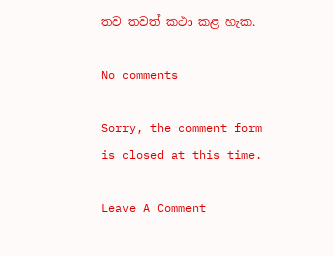තව තවත් කථා කළ හැක.

No comments

Sorry, the comment form is closed at this time.

Leave A Comment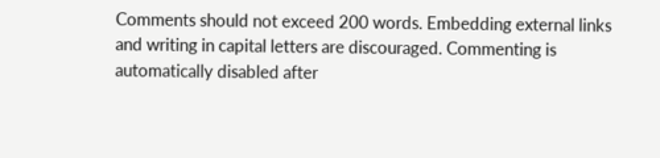Comments should not exceed 200 words. Embedding external links and writing in capital letters are discouraged. Commenting is automatically disabled after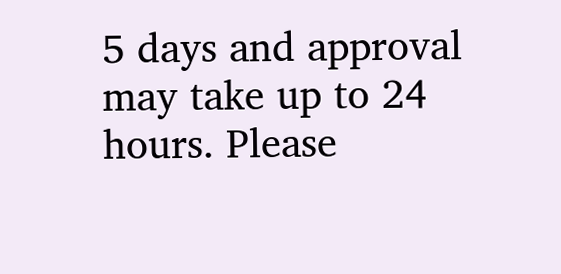5 days and approval may take up to 24 hours. Please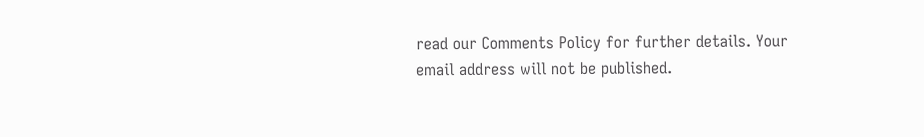read our Comments Policy for further details. Your email address will not be published.